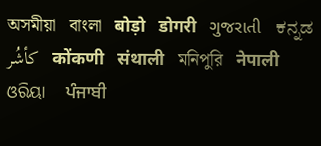অসমীয়া   বাংলা   बोड़ो   डोगरी   ગુજરાતી   ಕನ್ನಡ   كأشُر   कोंकणी   संथाली   মনিপুরি   नेपाली   ଓରିୟା   ਪੰਜਾਬੀ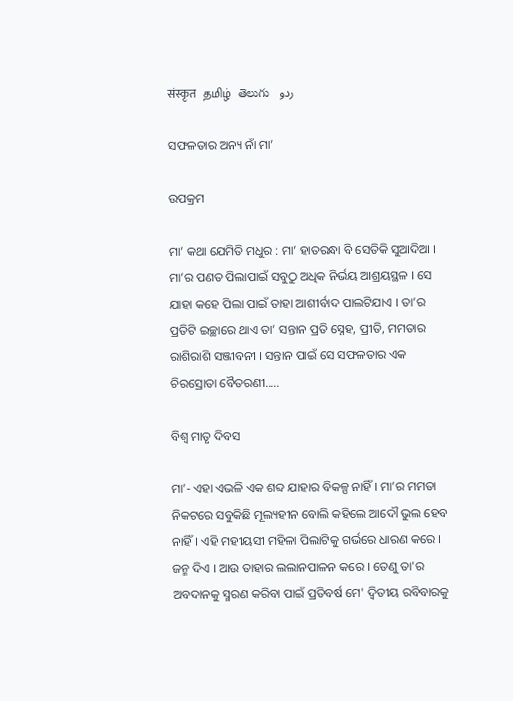संस्कृत   தமிழ்  తెలుగు   ردو

ସଫଳତାର ଅନ୍ୟ ନାଁ ମା’

ଉପକ୍ରମ

ମା’ କଥା ଯେମିତି ମଧୁର : ମା’ ହାତରନ୍ଧା ବି ସେତିକି ସୁଆଦିଆ । ମା’ର ପଣତ ପିଲାପାଇଁ ସବୁଠୁ ଅଧିକ ନିର୍ଭୟ ଆଶ୍ରୟସ୍ଥଳ । ସେ ଯାହା କହେ ପିଲା ପାଇଁ ତାହା ଆଶୀର୍ବାଦ ପାଲଟିଯାଏ । ତା’ର ପ୍ରତିଟି ଇଚ୍ଛାରେ ଥାଏ ତା’ ସନ୍ତାନ ପ୍ରତି ସ୍ନେହ, ପ୍ରୀତି, ମମତାର ରାଶିରାଶି ସଞ୍ଜୀବନୀ । ସନ୍ତାନ ପାଇଁ ସେ ସଫଳତାର ଏକ ଚିରସ୍ରୋତା ବୈତରଣୀ.....

ବିଶ୍ଵ ମାତୃ ଦିବସ

ମା’- ଏହା ଏଭଳି ଏକ ଶବ୍ଦ ଯାହାର ବିକଳ୍ପ ନାହିଁ । ମା’ର ମମତା ନିକଟରେ ସବୁକିଛି ମୂଲ୍ୟହୀନ ବୋଲି କହିଲେ ଆଦୌ ଭୁଲ ହେବ ନାହିଁ। ଏହି ମହୀୟସୀ ମହିଳା ପିଲାଟିକୁ ଗର୍ଭରେ ଧାରଣ କରେ । ଜନ୍ମ ଦିଏ । ଆଉ ତାହାର ଲଲାନପାଳନ କରେ । ତେଣୁ ତା'ର ଅବଦାନକୁ ସ୍ମରଣ କରିବା ପାଇଁ ପ୍ରତିବର୍ଷ ମେ' ଦ୍ଵିତୀୟ ରବିବାରକୁ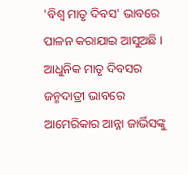'ବିଶ୍ଵ ମାତୃ ଦିବସ' ଭାବରେ ପାଳନ କରାଯାଇ ଆସୁଅଛି । ଆଧୁନିକ ମାତୃ ଦିବସର ଜନ୍ମଦାତ୍ରୀ ଭାବରେ ଆମେରିକାର ଆନ୍ନା ଜାର୍ଭିସଙ୍କୁ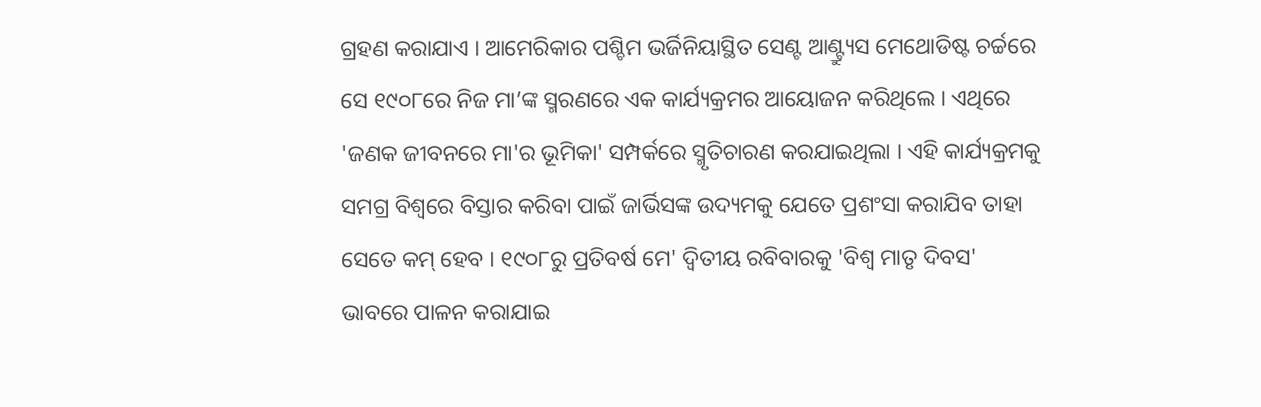ଗ୍ରହଣ କରାଯାଏ । ଆମେରିକାର ପଶ୍ଚିମ ଭର୍ଜିନିୟାସ୍ଥିତ ସେଣ୍ଟ ଆଣ୍ଟ୍ର୍ୟୁସ ମେଥୋଡିଷ୍ଟ ଚର୍ଚ୍ଚରେ ସେ ୧୯୦୮ରେ ନିଜ ମା’ଙ୍କ ସ୍ମରଣରେ ଏକ କାର୍ଯ୍ୟକ୍ରମର ଆୟୋଜନ କରିଥିଲେ । ଏଥିରେ 'ଜଣକ ଜୀବନରେ ମା'ର ଭୂମିକା' ସମ୍ପର୍କରେ ସ୍ମୃତିଚାରଣ କରଯାଇଥିଲା । ଏହି କାର୍ଯ୍ୟକ୍ରମକୁ ସମଗ୍ର ବିଶ୍ଵରେ ବିସ୍ତାର କରିବା ପାଇଁ ଜାର୍ଭିସଙ୍କ ଉଦ୍ୟମକୁ ଯେତେ ପ୍ରଶଂସା କରାଯିବ ତାହା ସେତେ କମ୍ ହେବ । ୧୯୦୮ରୁ ପ୍ରତିବର୍ଷ ମେ' ଦ୍ଵିତୀୟ ରବିବାରକୁ 'ବିଶ୍ଵ ମାତୃ ଦିବସ' ଭାବରେ ପାଳନ କରାଯାଇ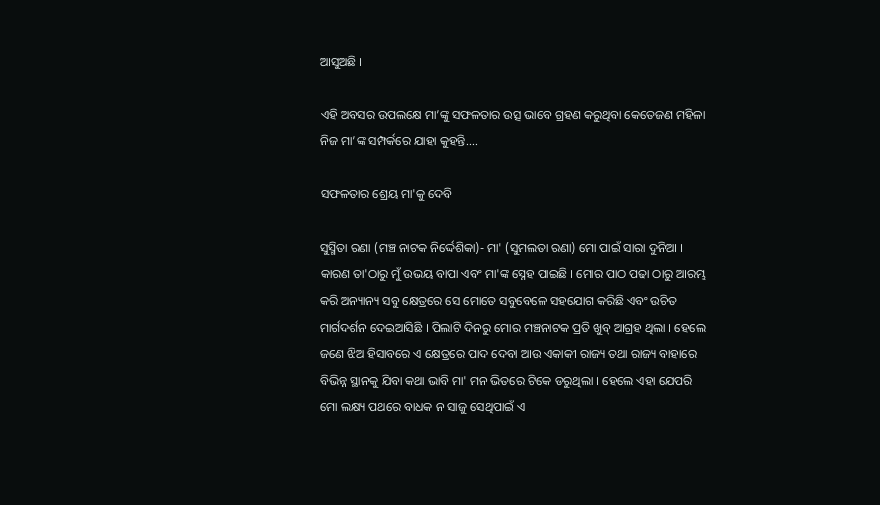ଆସୁଅଛି ।

ଏହି ଅବସର ଉପଲକ୍ଷେ ମା’ଙ୍କୁ ସଫଳତାର ଉତ୍ସ ଭାବେ ଗ୍ରହଣ କରୁଥିବା କେତେଜଣ ମହିଳା ନିଜ ମା’ଙ୍କ ସମ୍ପର୍କରେ ଯାହା କୁହନ୍ତି....

ସଫଳତାର ଶ୍ରେୟ ମା'କୁ ଦେବି

ସୁସ୍ମିତା ରଣା (ମଞ୍ଚ ନାଟକ ନିର୍ଦ୍ଦେଶିକା)- ମା' (ସୁମଲତା ରଣା) ମୋ ପାଇଁ ସାରା ଦୁନିଆ । କାରଣ ତା'ଠାରୁ ମୁଁ ଉଭୟ ବାପା ଏବଂ ମା'ଙ୍କ ସ୍ନେହ ପାଇଛି । ମୋର ପାଠ ପଢା ଠାରୁ ଆରମ୍ଭ କରି ଅନ୍ୟାନ୍ୟ ସବୁ କ୍ଷେତ୍ରରେ ସେ ମୋତେ ସବୁବେଳେ ସହଯୋଗ କରିଛି ଏବଂ ଉଚିତ ମାର୍ଗଦର୍ଶନ ଦେଇଆସିଛି । ପିଲାଟି ଦିନରୁ ମୋର ମଞ୍ଚନାଟକ ପ୍ରତି ଖୁବ୍ ଆଗ୍ରହ ଥିଲା । ହେଲେ ଜଣେ ଝିଅ ହିସାବରେ ଏ କ୍ଷେତ୍ରରେ ପାଦ ଦେବା ଆଉ ଏକାକୀ ରାଜ୍ୟ ତଥା ରାଜ୍ୟ ବାହାରେ ବିଭିନ୍ନ ସ୍ଥାନକୁ ଯିବା କଥା ଭାବି ମା' ମନ ଭିତରେ ଟିକେ ଡରୁଥିଲା । ହେଲେ ଏହା ଯେପରି ମୋ ଲକ୍ଷ୍ୟ ପଥରେ ବାଧକ ନ ସାଜୁ ସେଥିପାଇଁ ଏ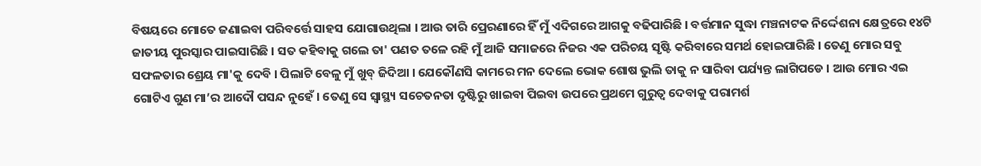ବିଷୟରେ ମୋତେ ଜଣାଇବା ପରିବର୍ତ୍ତେ ସାହସ ଯୋଗାଉଥିଲା । ଆଉ ତାରି ପ୍ରେରଣାରେ ହିଁ ମୁଁ ଏଦିଗରେ ଆଗକୁ ବଢିପାରିଛି । ବର୍ତ୍ତମାନ ସୁଦ୍ଧା ମଞ୍ଚନାଟକ ନିର୍ଦ୍ଦେଶନା କ୍ଷେତ୍ରରେ ୧୪ଟି ଜାତୀୟ ପୁରସ୍କାର ପାଇସାରିଛି । ସତ କହିବାକୁ ଗଲେ ତା' ପଣତ ତଳେ ରହି ମୁଁ ଆଜି ସମାଜରେ ନିଜର ଏକ ପରିଚୟ ସୃଷ୍ଟି କରିବାରେ ସମର୍ଥ ହୋଇପାରିଛି । ତେଣୁ ମୋର ସବୁ ସଫଳତାର ଶ୍ରେୟ ମା'କୁ ଦେବି । ପିଲାଟି ବେଳୁ ମୁଁ ଖୁବ୍ ଜିଦିଆ । ଯେକୌଣସି କାମରେ ମନ ଦେଲେ ଭୋକ ଶୋଷ ଭୁଲି ତାକୁ ନ ସାରିବା ପର୍ଯ୍ୟନ୍ତ ଲାଗିପଡେ । ଆଉ ମୋର ଏଇ ଗୋଟିଏ ଗୁଣ ମା’ର ଆଦୌ ପସନ୍ଦ ନୁହେଁ । ତେଣୁ ସେ ସ୍ୱାସ୍ଥ୍ୟ ସଚେତନତା ଦୃଷ୍ଟିରୁ ଖାଇବା ପିଇବା ଉପରେ ପ୍ରଥମେ ଗୁରୁତ୍ଵ ଦେବାକୁ ପରାମର୍ଶ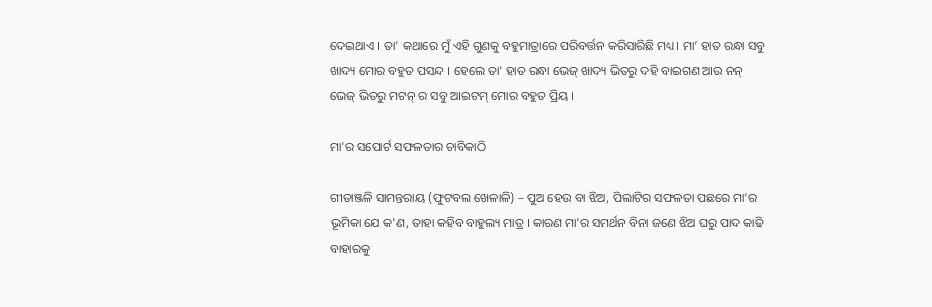ଦେଇଥାଏ । ତା' କଥାରେ ମୁଁ ଏହି ଗୁଣକୁ ବହୁମାତ୍ରାରେ ପରିବର୍ତ୍ତନ କରିସାରିଛି ମଧ୍ୟ। ମା’ ହାତ ରନ୍ଧା ସବୁ ଖାଦ୍ୟ ମୋର ବହୁତ ପସନ୍ଦ । ହେଲେ ତା' ହାତ ରନ୍ଧା ଭେଜ୍ ଖାଦ୍ୟ ଭିତରୁ ଦହି ବାଇଗଣ ଆଉ ନନ୍ ଭେଜ୍ ଭିତରୁ ମଟନ୍ ର ସବୁ ଆଇଟମ୍ ମୋର ବହୁତ ପ୍ରିୟ ।

ମା'ର ସପୋର୍ଟ ସଫଳତାର ଚାବିକାଠି

ଗୀତାଞ୍ଜଳି ସାମନ୍ତରାୟ (ଫୁଟବଲ ଖେଳାଳି) – ପୁଅ ହେଉ ବା ଝିଅ, ପିଲାଟିର ସଫଳତା ପଛରେ ମା’ର ଭୂମିକା ଯେ କ'ଣ, ତାହା କହିବ ବାହୁଲ୍ୟ ମାତ୍ର । କାରଣ ମା'ର ସମର୍ଥନ ବିନା ଜଣେ ଝିଅ ଘରୁ ପାଦ କାଢି ବାହାରକୁ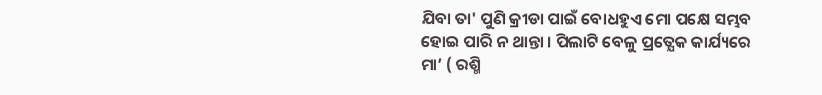ଯିବା ତା' ପୁଣି କ୍ରୀଡା ପାଇଁ ବୋଧହୁଏ ମୋ ପକ୍ଷେ ସମ୍ଭବ ହୋଇ ପାରି ନ ଥାନ୍ତା । ପିଲାଟି ବେଳୁ ପ୍ରତ୍ଯେକ କାର୍ଯ୍ୟରେ ମା’ ( ରଶ୍ମି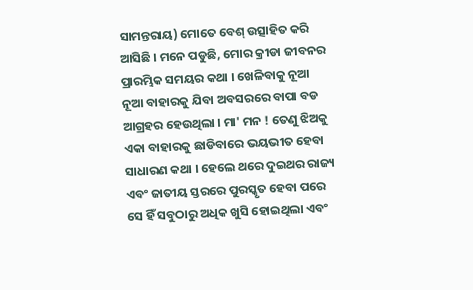ସାମନ୍ତରାୟ) ମୋତେ ବେଶ୍ ଉତ୍ସାହିତ କରି ଆସିଛି । ମନେ ପଡୁଛି, ମୋର କ୍ରୀଡା ଜୀବନର ପ୍ରାରମ୍ଭିକ ସମୟର କଥା । ଖେଳିବାକୁ ନୂଆ ନୂଆ ବାହାରକୁ ଯିବା ଅବସରରେ ବାପା ବଡ ଆଗ୍ରହର ହେଉଥିଲା । ମା' ମନ ! ତେଣୁ ଝିଅକୁ ଏକା ବାହାରକୁ ଛାଡିବାରେ ଭୟଭୀତ ହେବା ସାଧାରଣ କଥା । ହେଲେ ଥରେ ଦୁଇଥର ରାଜ୍ୟ ଏବଂ ଜାତୀୟ ସ୍ତରରେ ପୁରସ୍କୃତ ହେବା ପରେ ସେ ହିଁ ସବୁଠାରୁ ଅଧିକ ଖୁସି ହୋଇଥିଲା ଏବଂ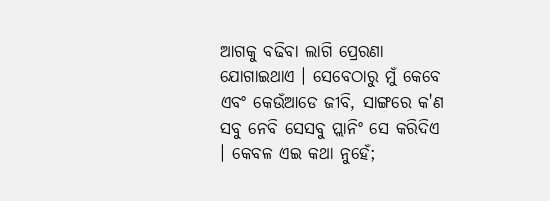ଆଗକୁ ବଢିବା ଲାଗି ପ୍ରେରଣା ଯୋଗାଇଥାଏ । ସେବେଠାରୁ ମୁଁ କେବେ ଏବଂ କେଉଁଆଡେ ଜୀବି, ସାଙ୍ଗରେ କ'ଣ ସବୁ ନେବି ସେସବୁ ପ୍ଲାନିଂ ସେ କରିଦିଏ । କେବଳ ଏଇ କଥା ନୁହେଁ;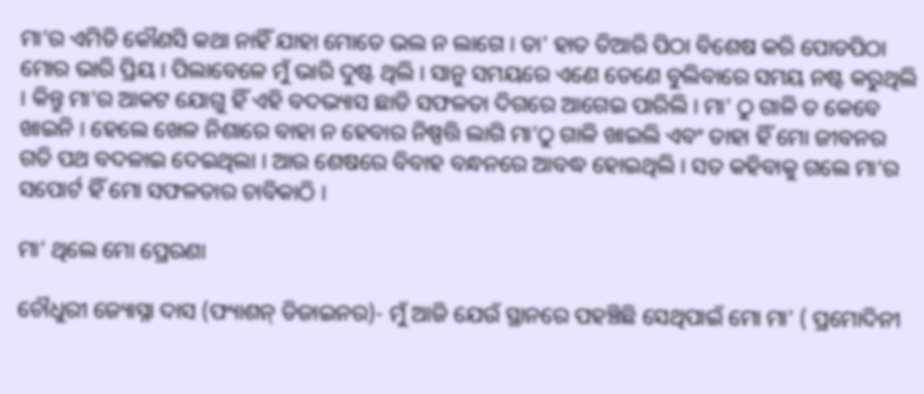ମା’ର ଏମିତି କୌଣସି କଥା ନାହିଁ ଯାହା ମୋତେ ଭଲ ନ ଲାଗେ । ତା' ହାତ ତିଆରି ପିଠା ବିଶେଷ କରି ପୋଡପିଠା ମୋର ଭାରି ପ୍ରିୟ । ପିଲାବେଳେ ମୁଁ ଭାରି ଦୁଷ୍ଟ ଥିଲି । ସାନୁ ସମୟରେ ଏଣେ ତେଣେ ବୁଲିବାରେ ସମୟ ନଷ୍ଟ କରୁଥିଲି । କିନ୍ତୁ ମା'ର ଆକଟ ଯୋଗୁ ହିଁ ଏହି ବଦଭ୍ୟାସ ଛାଡି ସଫଳତା ଦିଗରେ ଆଗେଇ ପାରିଲି । ମା' ଠୁ ଗାଳି ତ କେବେ ଖାଇନି । ହେଲେ ଖେଳ ନିଶାରେ ବାହା ନ ହେବାର ନିଷ୍ପତ୍ତି ଲାଗି ମା’ଠୁ ଗାଳି ଖାଇଲି ଏବଂ ତାହା ହିଁ ମୋ ଜୀବନର ଗତି ପଥ ବଦଳାଇ ଦେଇଥିଲା । ଆଉ ଶେଷରେ ବିବାହ ବନ୍ଧନରେ ଆବଦ୍ଧ ହୋଇଥିଲି । ସତ କହିବାକୁ ଗଲେ ମା’ର ସପୋର୍ଟ ହିଁ ମୋ ସଫଳତାର ଚାବିକାଠି ।

ମା’ ଥିଲେ ମୋ ପ୍ରେରଣା

ଚୌଧୁରୀ ଜ୍ୟୋସ୍ନା ଦାସ (ଫ୍ୟାଶନ୍ ଡିଜାଇନର)- ମୁଁ ଆଜି ଯେଉଁ ସ୍ଥାନରେ ପହଞ୍ଚିଛି ସେଥିପାଇଁ ମୋ ମା' ( ପ୍ରମୋଦିନୀ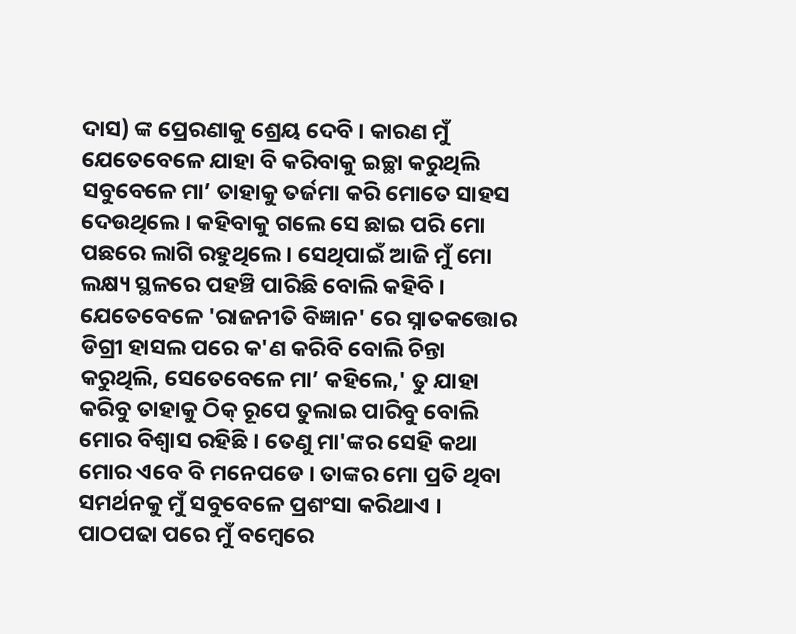ଦାସ) ଙ୍କ ପ୍ରେରଣାକୁ ଶ୍ରେୟ ଦେବି । କାରଣ ମୁଁ ଯେତେବେଳେ ଯାହା ବି କରିବାକୁ ଇଚ୍ଛା କରୁଥିଲି ସବୁବେଳେ ମା’ ତାହାକୁ ତର୍ଜମା କରି ମୋତେ ସାହସ ଦେଉଥିଲେ । କହିବାକୁ ଗଲେ ସେ ଛାଇ ପରି ମୋ ପଛରେ ଲାଗି ରହୁଥିଲେ । ସେଥିପାଇଁ ଆଜି ମୁଁ ମୋ ଲକ୍ଷ୍ୟ ସ୍ଥଳରେ ପହଞ୍ଚି ପାରିଛି ବୋଲି କହିବି । ଯେତେବେଳେ 'ରାଜନୀତି ବିଜ୍ଞାନ' ରେ ସ୍ନାତକତ୍ତୋର ଡିଗ୍ରୀ ହାସଲ ପରେ କ'ଣ କରିବି ବୋଲି ଚିନ୍ତା କରୁଥିଲି, ସେତେବେଳେ ମା’ କହିଲେ,' ତୁ ଯାହା କରିବୁ ତାହାକୁ ଠିକ୍ ରୂପେ ତୁଲାଇ ପାରିବୁ ବୋଲି ମୋର ବିଶ୍ଵାସ ରହିଛି । ତେଣୁ ମା'ଙ୍କର ସେହି କଥା ମୋର ଏବେ ବି ମନେପଡେ । ତାଙ୍କର ମୋ ପ୍ରତି ଥିବା ସମର୍ଥନକୁ ମୁଁ ସବୁବେଳେ ପ୍ରଶଂସା କରିଥାଏ । ପାଠପଢା ପରେ ମୁଁ ବମ୍ବେରେ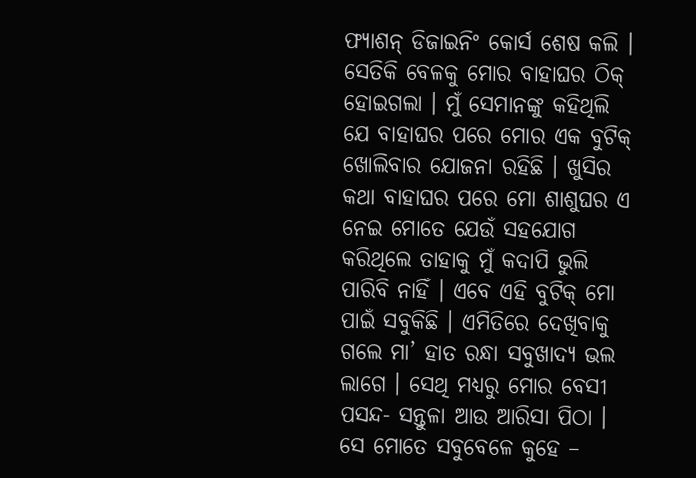ଫ୍ୟାଶନ୍ ଡିଜାଇନିଂ କୋର୍ସ ଶେଷ କଲି । ସେତିକି ବେଳକୁ ମୋର ବାହାଘର ଠିକ୍ ହୋଇଗଲା । ମୁଁ ସେମାନଙ୍କୁ କହିଥିଲି ଯେ ବାହାଘର ପରେ ମୋର ଏକ ବୁଟିକ୍ ଖୋଲିବାର ଯୋଜନା ରହିଛି । ଖୁସିର କଥା ବାହାଘର ପରେ ମୋ ଶାଶୁଘର ଏ ନେଇ ମୋତେ ଯେଉଁ ସହଯୋଗ କରିଥିଲେ ତାହାକୁ ମୁଁ କଦାପି ଭୁଲି ପାରିବି ନାହିଁ । ଏବେ ଏହି ବୁଟିକ୍ ମୋ ପାଇଁ ସବୁକିଛି । ଏମିତିରେ ଦେଖିବାକୁ ଗଲେ ମା’ ହାତ ରନ୍ଧା ସବୁଖାଦ୍ୟ ଭଲ ଲାଗେ । ସେଥି ମଧ୍ୟରୁ ମୋର ବେସୀ ପସନ୍ଦ- ସନ୍ତୁଳା ଆଉ ଆରିସା ପିଠା । ସେ ମୋତେ ସବୁବେଳେ କୁହେ –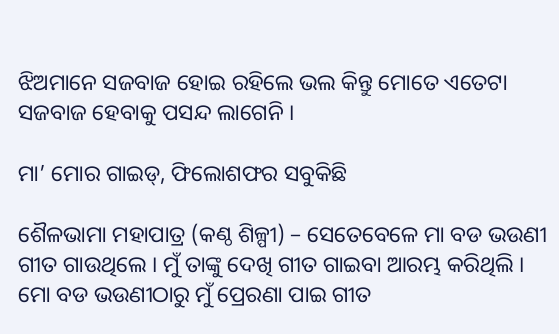ଝିଅମାନେ ସଜବାଜ ହୋଇ ରହିଲେ ଭଲ କିନ୍ତୁ ମୋତେ ଏତେଟା ସଜବାଜ ହେବାକୁ ପସନ୍ଦ ଲାଗେନି ।

ମା’ ମୋର ଗାଇଡ୍, ଫିଲୋଶଫର ସବୁକିଛି

ଶୈଳଭାମା ମହାପାତ୍ର (କଣ୍ଠ ଶିଳ୍ପୀ) – ସେତେବେଳେ ମା ବଡ ଭଉଣୀ ଗୀତ ଗାଉଥିଲେ । ମୁଁ ତାଙ୍କୁ ଦେଖି ଗୀତ ଗାଇବା ଆରମ୍ଭ କରିଥିଲି । ମୋ ବଡ ଭଉଣୀଠାରୁ ମୁଁ ପ୍ରେରଣା ପାଇ ଗୀତ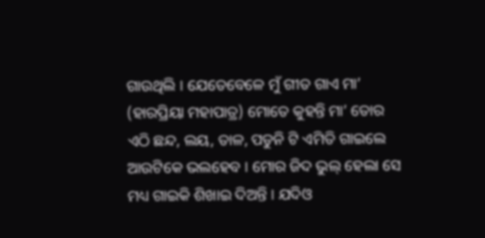ଗାଉଥିଲି । ଯେତେବେଳେ ମୁଁ ଗୀତ ଗାଏ ମା’ (ହାରପ୍ରିୟା ମହାପାତ୍ର) ମୋତେ କୁହନ୍ତି ମା’ ତୋର ଏଠି ଛନ୍ଦ, ଲୟ, ତାଳ, ପଡୁନି ଟି ଏମିତି ଗାଇଲେ ଆଉଟିକେ ଭଲହେବ । ମୋର ଜିଦ ଭୁଲ୍ ହେଲା ସେ ମଧ୍ୟ ଗାଇକି ଶିଖାଇ ଦିଅନ୍ତି । ଯଦିଓ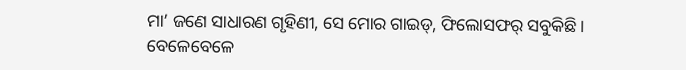ମା’ ଜଣେ ସାଧାରଣ ଗୃହିଣୀ, ସେ ମୋର ଗାଇଡ୍, ଫିଲୋସଫର୍ ସବୁକିଛି । ବେଳେବେଳେ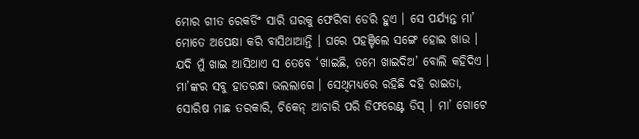ମୋର ଗୀତ ରେକର୍ଡିଂ ସାରି ଘରକୁ ଫେରିବା ଡେରି ହୁଏ । ସେ ପର୍ଯ୍ୟନ୍ତ ମା’ ମୋତେ ଅପେକ୍ଷା କରି ବାସିଥାଆନ୍ତି । ଘରେ ପହଞ୍ଚିଲେ ସଙ୍ଗେ ହୋଇ ଖାଉ । ଯଦି ମୁଁ ଖାଇ ଆସିଥାଏ ସ ତେବେ ‘ଖାଇଛି, ତମେ ଖାଇଦିଅ’ ବୋଲି କହିଦିଏ । ମା’ଙ୍କର ସବୁ ହାତରନ୍ଧା ଭଲଲାଗେ । ସେଥିମଧ୍ୟରେ ରହିଛି ଦହି ରାଇତା, ସୋରିଷ ମାଛ ତରକାରି, ଚିକେନ୍ ଆଚାରି ପରି ଡିଫରେଣ୍ଟ ଡିସ୍ । ମା’ ଗୋଟେ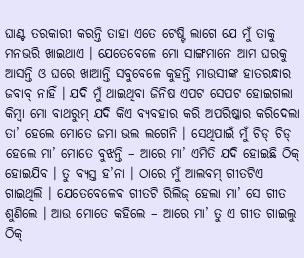ଘାଣ୍ଟ ତରକାରୀ କରନ୍ତି ତାହା ଏତେ ଟେଷ୍ଟି ଲାଗେ ଯେ ମୁଁ ତାକୁ ମନଭରି ଖାଇଥାଏ । ଯେତେବେଳେ ମୋ ସାଙ୍ଗମାନେ ଆମ ଘରକୁ ଆସନ୍ତି ଓ ଘରେ ଖାଆନ୍ତି ସବୁବେଳେ କୁହନ୍ତି ମାଉସୀଙ୍କ ହାତରନ୍ଧାର ଜବାବ୍ ନାହିଁ । ଯଦି ମୁଁ ଥାଇଥିବା ଜିନିଷ ଏପଟ ସେପଟ ହୋଇଗଲା କିମ୍ବା ମୋ ବାଥରୁମ୍ ଯଦି କିଏ ବ୍ୟବହାର କରି ଅପରିଷ୍କାର କରିଦେଲା ତା’ ହେଲେ ମୋତେ ଜମା ଭଲ ଲଗେନି । ସେଥିପାଇଁ ମୁଁ ଚିଡ୍ ଚିଡ୍ ହେଲେ ମା’ ମୋତେ ବୁଝନ୍ତି – ଆରେ ମା’ ଏମିତି ଯଦି ହୋଇଛି ଠିକ୍ ହୋଇଯିବ । ତୁ ବ୍ୟସ୍ତ ହ’ନା । ଠାରେ ମୁଁ ଆଲବମ୍ ଗୀତଟିଏ ଗାଇଥିଲି । ଯେତେବେଳେଵ ଗୀତଟି ରିଲିଜ୍ ହେଲା ମା’ ସେ ଗୀତ ଶୁଣିଲେ । ଆଉ ମୋତେ କହିଲେ – ଆରେ ମା’ ତୁ ଏ ଗୀତ ଗାଇଲୁ ଠିକ୍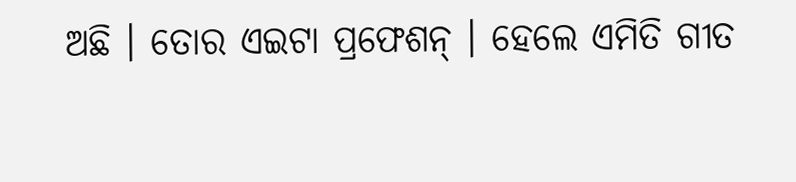ଅଛି । ତୋର ଏଇଟା ପ୍ରଫେଶନ୍ । ହେଲେ ଏମିତି ଗୀତ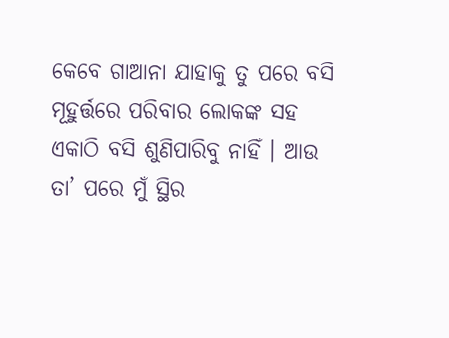କେବେ ଗାଆନା ଯାହାକୁ ତୁ ପରେ ବସି ମୂହୁର୍ତ୍ତରେ ପରିବାର ଲୋକଙ୍କ ସହ ଏକାଠି ବସି ଶୁଣିପାରିବୁ ନାହିଁ । ଆଉ ତା’ ପରେ ମୁଁ ସ୍ଥିର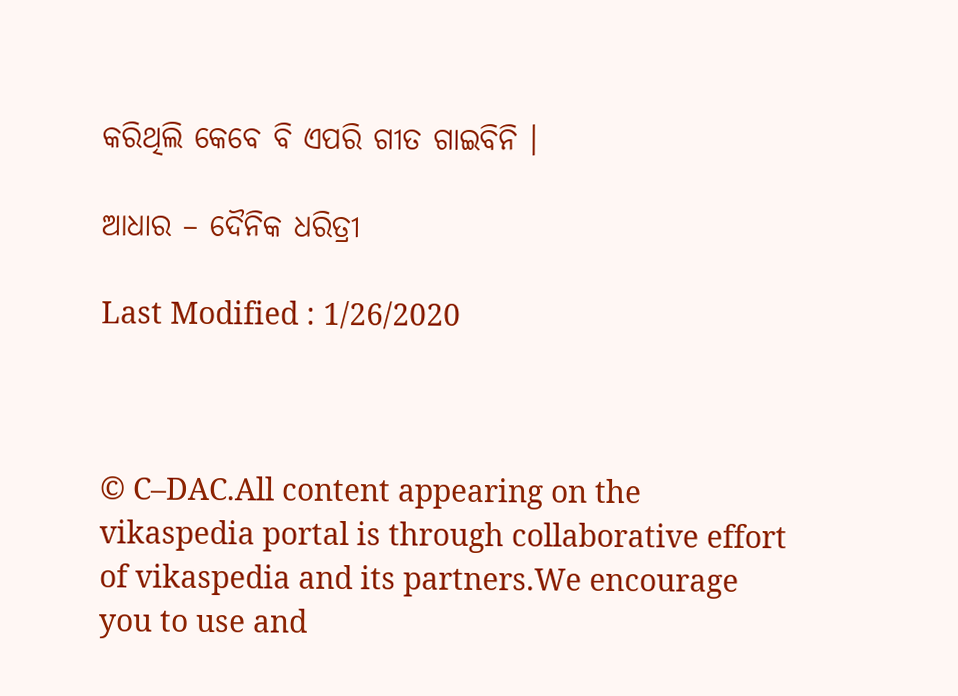କରିଥିଲି କେବେ ବି ଏପରି ଗୀତ ଗାଇବିନି ।

ଆଧାର – ଦୈନିକ ଧରିତ୍ରୀ

Last Modified : 1/26/2020



© C–DAC.All content appearing on the vikaspedia portal is through collaborative effort of vikaspedia and its partners.We encourage you to use and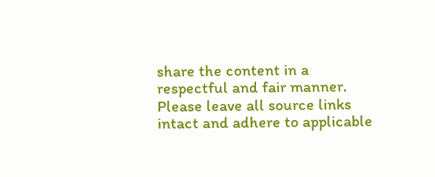share the content in a respectful and fair manner. Please leave all source links intact and adhere to applicable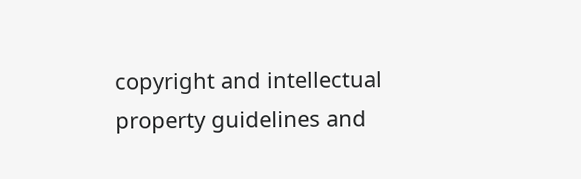copyright and intellectual property guidelines and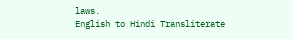laws.
English to Hindi Transliterate